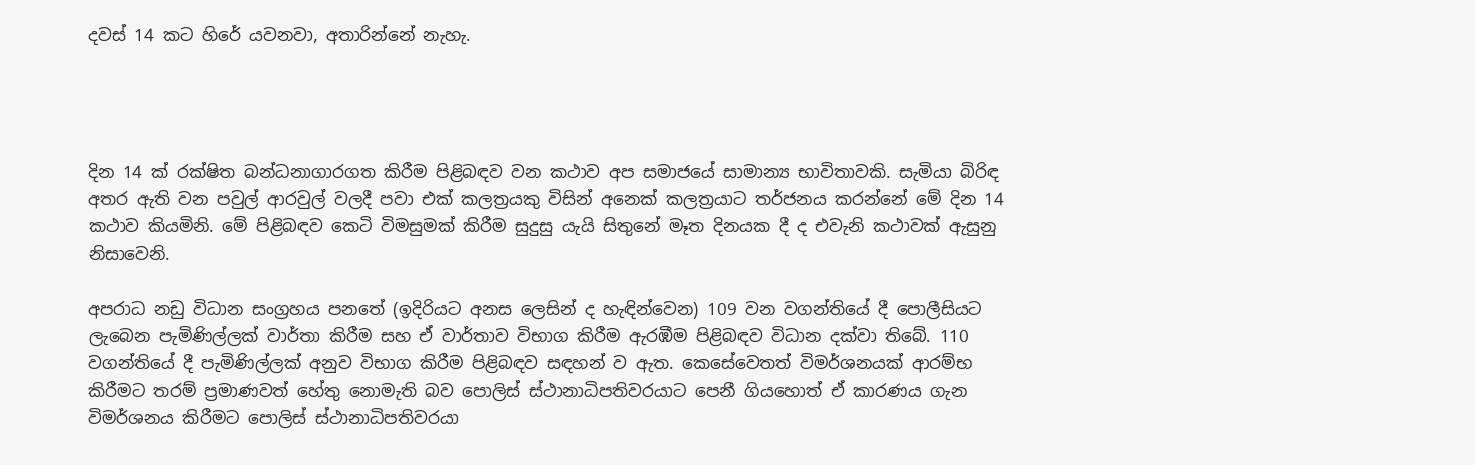දවස් 14 කට හිරේ යවනවා, අතාරින්නේ නැහැ.




දින 14 ක් රක්ෂිත බන්ධනාගාරගත කිරීම පිළිබඳව වන කථාව අප සමාජයේ සාමාන්‍ය භාවිතාවකි. සැමියා බිරිඳ අතර ඇති වන පවුල් ආරවුල් වලදී පවා එක් කලත්‍රයකු විසින් අනෙක් කලත්‍රයාට තර්ජනය කරන්නේ මේ දින 14 කථාව කියමිනි. මේ පිළිබඳව කෙටි විමසුමක් කිරීම සුදුසු යැයි සිතුනේ මෑත දිනයක දී ද එවැනි කථාවක් ඇසුනු නිසාවෙනි.

අපරාධ නඩු විධාන සංග්‍රහය පනතේ (ඉදිරියට අනස ලෙසින් ද හැඳින්වෙන) 109 වන වගන්තියේ දී පොලීසියට ලැබෙන පැමිණිල්ලක් වාර්තා කිරීම සහ ඒ වාර්තාව විභාග කිරීම ඇරඹීම පිළිබඳව විධාන දක්වා තිබේ. 110 වගන්තියේ දී පැමිණිල්ලක් අනුව විභාග කිරීම පිළිබඳව සඳහන් ව ඇත. කෙසේවෙතත් විමර්ශනයක් ආරම්භ කිරීමට තරම් ප්‍රමාණවත් හේතු නොමැති බව පොලිස් ස්ථානාධිපතිවරයාට පෙනී ගියහොත් ඒ කාරණය ගැන විමර්ශනය කිරීමට පොලිස් ස්ථානාධිපතිවරයා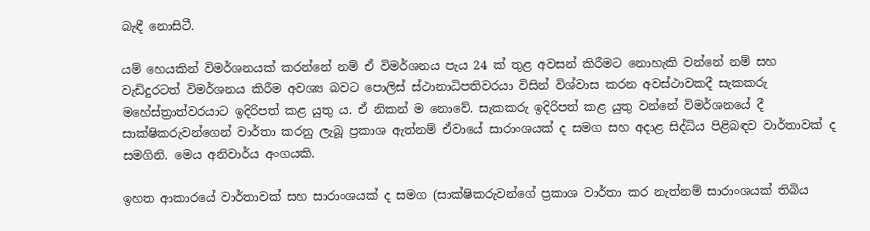බැඳී නොසිටී.

යම් හෙයකින් විමර්ශනයක් කරන්නේ නම් ඒ විමර්ශනය පැය 24 ක් තුළ අවසන් කිරීමට නොහැකි වන්නේ නම් සහ වැඩිදුරටත් විමර්ශනය කිරීම අවශ්‍ය බවට පොලිස් ස්ථානාධිපතිවරයා විසින් විශ්වාස කරන අවස්ථාවකදී සැකකරු මහේස්ත්‍රාත්වරයාට ඉදිරිපත් කළ යුතු ය. ඒ නිකන් ම නොවේ. සැකකරු ඉදිරිපත් කළ යුතු වන්නේ විමර්ශනයේ දී සාක්ෂිකරුවන්ගෙන් වාර්තා කරනු ලැබූ ප්‍රකාශ ඇත්නම් ඒවායේ සාරාංශයක් ද සමග සහ අදාළ සිද්ධිය පිළිබඳව වාර්තාවක් ද සමගිනි. මෙය අනිවාර්ය අංගයකි.

ඉහත ආකාරයේ වාර්තාවක් සහ සාරාංශයක් ද සමග (සාක්ෂිකරුවන්ගේ ප්‍රකාශ වාර්තා කර නැත්නම් සාරාංශයක් තිබිය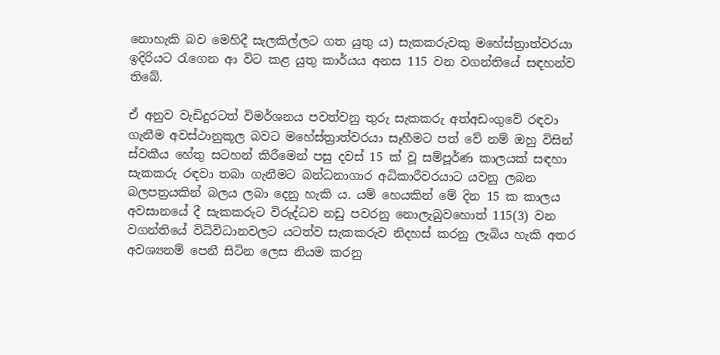නොහැකි බව මෙහිදී සැලකිල්ලට ගත යුතු ය) සැකකරුවකු මහේස්ත්‍රාත්වරයා ඉදිරියට රැගෙන ආ විට කළ යුතු කාර්යය අනස 115 වන වගන්තියේ සඳහන්ව තිබේ.

ඒ අනුව වැඩිදුරටත් විමර්ශනය පවත්වනු තුරු සැකකරු අත්අඩංගුවේ රඳවා ගැනීම අවස්ථානුකූල බවට මහේස්ත්‍රාත්වරයා සෑහීමට පත් වේ නම් ඔහු විසින් ස්වකීය හේතු සටහන් කිරීමෙන් පසු දවස් 15 ක් වූ සම්පූර්ණ කාලයක් සඳහා සැකකරු රඳවා තබා ගැනීමට බන්ධනාගාර අධිකාරීවරයාට යවනු ලබන බලපත්‍රයකින් බලය ලබා දෙනු හැකි ය. යම් හෙයකින් මේ දින 15 ක කාලය අවසානයේ දී සැකකරුට විරුද්ධව නඩු පවරනු නොලැබුවහොත් 115(3) වන වගන්තියේ විධිවිධානවලට යටත්ව සැකකරුව නිදහස් කරනු ලැබිය හැකි අතර අවශ්‍යනම් පෙනී සිටින ලෙස නියම කරනු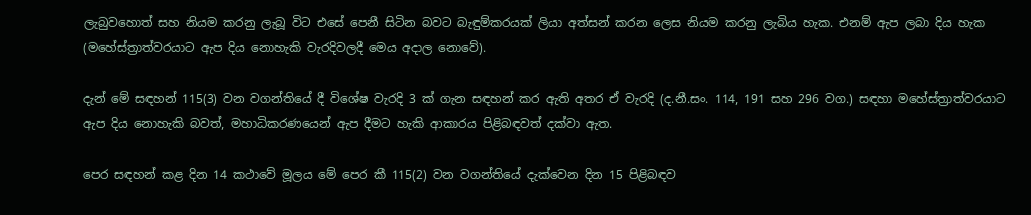ලැබුවහොත් සහ නියම කරනු ලැබූ විට එසේ පෙනී සිටින බවට බැඳුම්කරයක් ලියා අත්සන් කරන ලෙස නියම කරනු ලැබිය හැක. එනම් ඇප ලබා දිය හැක (මහේස්ත්‍රාත්වරයාට ඇප දිය නොහැකි වැරදිවලදී මෙය අදාල නොවේ).

දැන් මේ සඳහන් 115(3) වන වගන්තියේ දී විශේෂ වැරදි 3 ක් ගැන සඳහන් කර ඇති අතර ඒ වැරදි (ද.නී.සං. 114, 191 සහ 296 වග.) සඳහා මහේස්ත්‍රාත්වරයාට ඇප දිය නොහැකි බවත්, මහාධිකරණයෙන් ඇප දීමට හැකි ආකාරය පිළිබඳවත් දක්වා ඇත.

පෙර සඳහන් කළ දින 14 කථාවේ මූලය මේ පෙර කී 115(2) වන වගන්තියේ දැක්වෙන දින 15 පිළිබඳව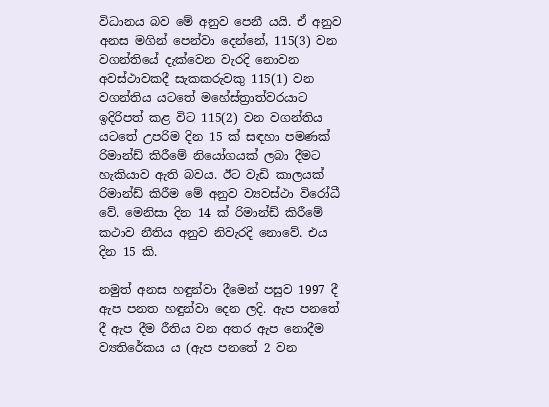විධානය බව මේ අනුව පෙනී යයි. ඒ අනුව අනස මගින් පෙන්වා දෙන්නේ, 115(3) වන වගන්තියේ දැක්වෙන වැරදි නොවන අවස්ථාවකදී සැකකරුවකු 115(1) වන වගන්තිය යටතේ මහේස්ත්‍රාත්වරයාට ඉදිරිපත් කළ විට 115(2) වන වගන්තිය යටතේ උපරිම දින 15 ක් සඳහා පමණක් රිමාන්ඩ් කිරීමේ නියෝගයක් ලබා දීමට හැකියාව ඇති බවය. ඊට වැඩි කාලයක් රිමාන්ඩ් කිරීම මේ අනුව ව්‍යවස්ථා විරෝධී වේ. මෙනිසා දින 14 ක් රිමාන්ඩ් කිරීමේ කථාව නීතිය අනුව නිවැරදි නොවේ. එය දින 15 කි.

නමුත් අනස හඳුන්වා දීමෙන් පසුව 1997 දී ඇප පනත හඳුන්වා දෙන ලදි. ඇප පනතේ දී ඇප දීම රීතිය වන අතර ඇප නොදීම ව්‍යතිරේකය ය (ඇප පනතේ 2 වන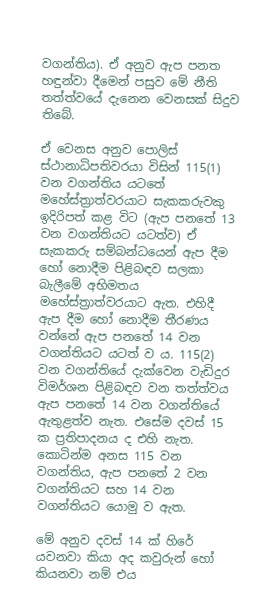වගන්තිය). ඒ අනුව ඇප පනත හඳුන්වා දීමෙන් පසුව මේ නීති තත්ත්වයේ දැනෙන වෙනසක් සිදුව තිබේ.

ඒ වෙනස අනුව පොලිස් ස්ථානාධිපතිවරයා විසින් 115(1) වන වගන්තිය යටතේ මහේස්ත්‍රාත්වරයාට සැකකරුවකු ඉදිරිපත් කළ විට (ඇප පනතේ 13 වන වගන්තියට යටත්ව) ඒ සැකකරු සම්බන්ධයෙන් ඇප දීම හෝ නොදීම පිළිබඳව සලකා බැලීමේ අභිමතය මහේස්ත්‍රාත්වරයාට ඇත. එහිදී ඇප දීම හෝ නොදීම තීරණය වන්නේ ඇප පනතේ 14 වන වගන්තියට යටත් ව ය. 115(2) වන වගන්තියේ දැක්වෙන වැඩිදුර විමර්ශන පිළිබඳව වන තත්ත්වය ඇප පනතේ 14 වන වගන්තියේ ඇතුළත්ව නැත. එසේම දවස් 15 ක ප්‍රතිපාදනය ද එහි නැත. කොටින්ම අනස 115 වන වගන්තිය, ඇප පනතේ 2 වන වගන්තියට සහ 14 වන වගන්තියට යොමු ව ඇත.

මේ අනුව දවස් 14 ක් හිරේ යවනවා කියා අද කවුරුන් හෝ කියනවා නම් එය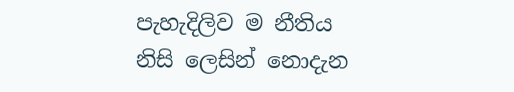පැහැදිලිව ම නීතිය නිසි ලෙසින් නොදැන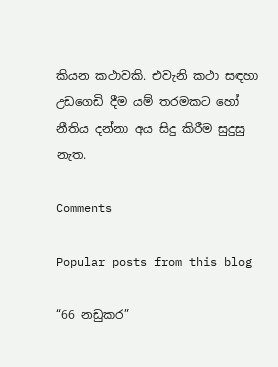කියන කථාවකි. එවැනි කථා සඳහා උඩගෙඩි දීම යම් තරමකට හෝ නීතිය දන්නා අය සිදු කිරීම සුදුසු නැත.

Comments

Popular posts from this blog

“66 නඩුකර”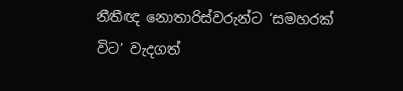නීතීඥ නොතාරිස්වරුන්ට ‘සමහරක් විට’ වැදගත්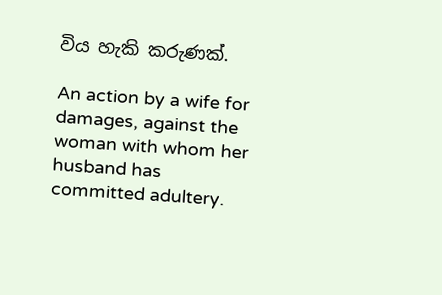විය හැකි කරුණක්.

An action by a wife for damages, against the woman with whom her husband has committed adultery.